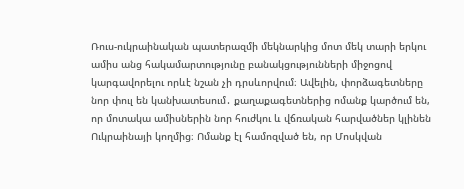Ռուս-ուկրաինական պատերազմի մեկնարկից մոտ մեկ տարի երկու ամիս անց հակամարտությունը բանակցությունների միջոցով կարգավորելու որևէ նշան չի դրսևորվում։ Ավելին, փորձագետները նոր փուլ են կանխատեսում․ քաղաքագետներից ոմանք կարծում են, որ մոտակա ամիսներին նոր հուժկու և վճռական հարվածներ կլինեն Ուկրաինայի կողմից։ Ոմանք էլ համոզված են, որ Մոսկվան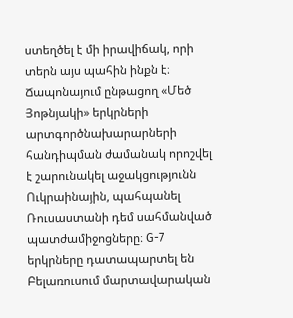ստեղծել է մի իրավիճակ, որի տերն այս պահին ինքն է։
Ճապոնայում ընթացող «Մեծ Յոթնյակի» երկրների արտգործնախարարների հանդիպման ժամանակ որոշվել է շարունակել աջակցությունն Ուկրաինային, պահպանել Ռուսաստանի դեմ սահմանված պատժամիջոցները։ G-7 երկրները դատապարտել են Բելառուսում մարտավարական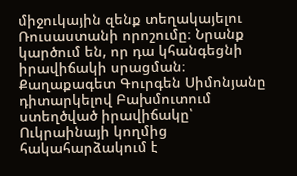միջուկային զենք տեղակայելու Ռուսաստանի որոշումը։ Նրանք կարծում են, որ դա կհանգեցնի իրավիճակի սրացման։
Քաղաքագետ Գուրգեն Սիմոնյանը դիտարկելով Բախմուտում ստեղծված իրավիճակը՝ Ուկրաինայի կողմից հակահարձակում է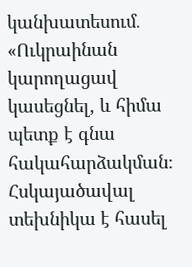կանխատեսում․
«Ուկրաինան կարողացավ կասեցնել, և հիմա պետք է գնա հակահարձակման։ Հսկայածավալ տեխնիկա է հասել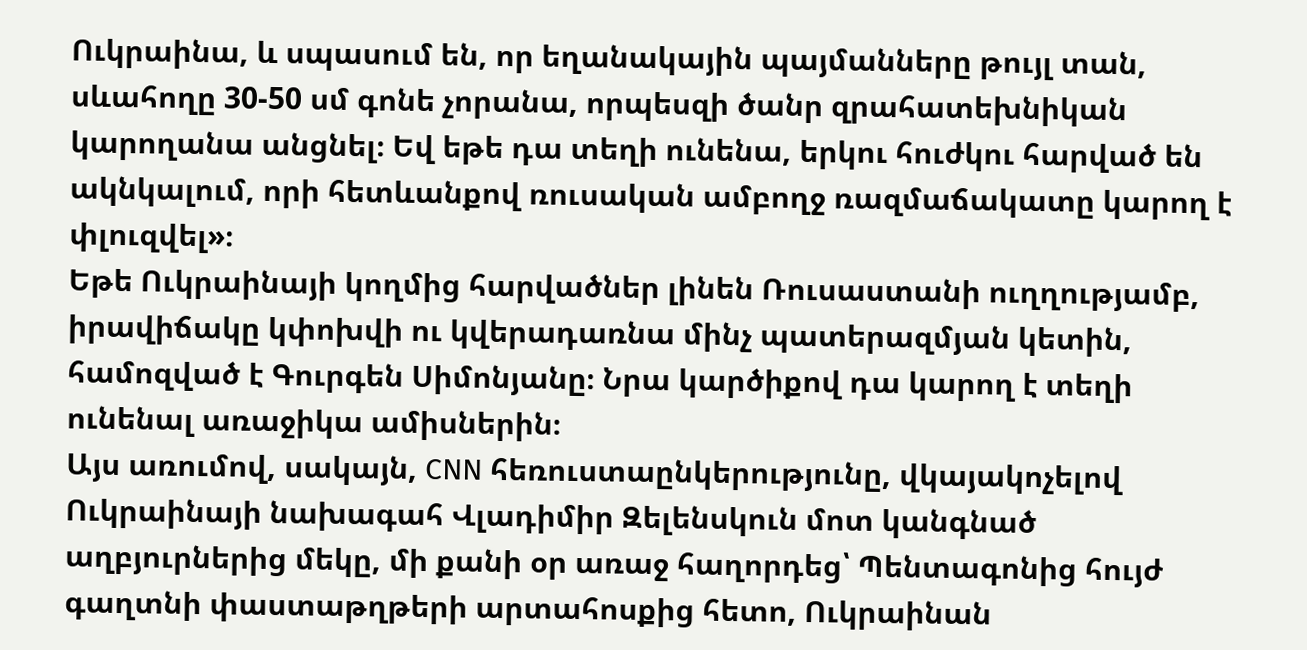Ուկրաինա, և սպասում են, որ եղանակային պայմանները թույլ տան, սևահողը 30-50 սմ գոնե չորանա, որպեսզի ծանր զրահատեխնիկան կարողանա անցնել։ Եվ եթե դա տեղի ունենա, երկու հուժկու հարված են ակնկալում, որի հետևանքով ռուսական ամբողջ ռազմաճակատը կարող է փլուզվել»։
Եթե Ուկրաինայի կողմից հարվածներ լինեն Ռուսաստանի ուղղությամբ, իրավիճակը կփոխվի ու կվերադառնա մինչ պատերազմյան կետին, համոզված է Գուրգեն Սիմոնյանը։ Նրա կարծիքով դա կարող է տեղի ունենալ առաջիկա ամիսներին։
Այս առումով, սակայն, CNN հեռուստաընկերությունը, վկայակոչելով Ուկրաինայի նախագահ Վլադիմիր Զելենսկուն մոտ կանգնած աղբյուրներից մեկը, մի քանի օր առաջ հաղորդեց՝ Պենտագոնից հույժ գաղտնի փաստաթղթերի արտահոսքից հետո, Ուկրաինան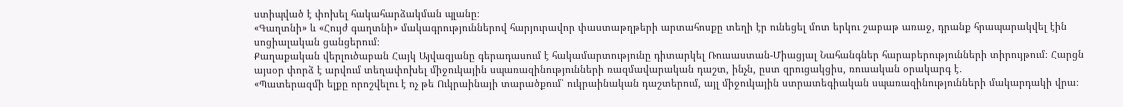ստիպված է փոխել հակահարձակման պլանը։
«Գաղտնի» և «Հույժ գաղտնի» մակագրություններով հարյուրավոր փաստաթղթերի արտահոսքը տեղի էր ունեցել մոտ երկու շաբաթ առաջ, դրանք հրապարակվել էին սոցիալական ցանցերում։
Քաղաքական վերլուծաբան Հայկ Այվազյանը գերադասում է հակամարտությունը դիտարկել Ռուսաստան-Միացյալ Նահանգներ հարաբերությունների տիրույթում։ Հարցն այսօր փորձ է արվում տեղափոխել միջուկային սպառազինությունների ռազմավարական դաշտ, ինչն, ըստ զրուցակցիս, ռուսական օրակարգ է․
«Պատերազմի ելքը որոշվելու է ոչ թե Ուկրաինայի տարածքում՝ ուկրաինական դաշտերում, այլ միջուկային ստրատեգիական սպառազինությունների մակարդակի վրա։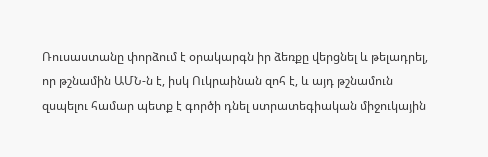Ռուսաստանը փորձում է օրակարգն իր ձեռքը վերցնել և թելադրել, որ թշնամին ԱՄՆ-ն է, իսկ Ուկրաինան զոհ է, և այդ թշնամուն զսպելու համար պետք է գործի դնել ստրատեգիական միջուկային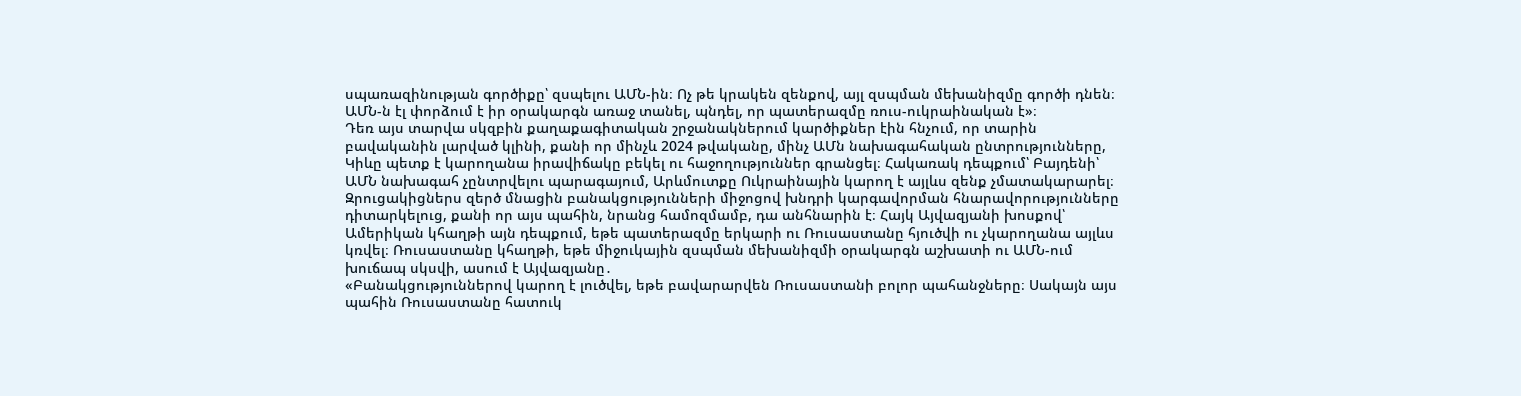սպառազինության գործիքը՝ զսպելու ԱՄՆ-ին։ Ոչ թե կրակեն զենքով, այլ զսպման մեխանիզմը գործի դնեն։ ԱՄՆ-ն էլ փորձում է իր օրակարգն առաջ տանել, պնդել, որ պատերազմը ռուս-ուկրաինական է»։
Դեռ այս տարվա սկզբին քաղաքագիտական շրջանակներում կարծիքներ էին հնչում, որ տարին բավականին լարված կլինի, քանի որ մինչև 2024 թվականը, մինչ ԱՄն նախագահական ընտրությունները, Կիևը պետք է կարողանա իրավիճակը բեկել ու հաջողություններ գրանցել։ Հակառակ դեպքում՝ Բայդենի՝ ԱՄՆ նախագահ չընտրվելու պարագայում, Արևմուտքը Ուկրաինային կարող է այլևս զենք չմատակարարել։
Զրուցակիցներս զերծ մնացին բանակցությունների միջոցով խնդրի կարգավորման հնարավորությունները դիտարկելուց, քանի որ այս պահին, նրանց համոզմամբ, դա անհնարին է։ Հայկ Այվազյանի խոսքով՝ Ամերիկան կհաղթի այն դեպքում, եթե պատերազմը երկարի ու Ռուսաստանը հյուծվի ու չկարողանա այլևս կռվել։ Ռուսաստանը կհաղթի, եթե միջուկային զսպման մեխանիզմի օրակարգն աշխատի ու ԱՄՆ-ում խուճապ սկսվի, ասում է Այվազյանը․
«Բանակցություններով կարող է լուծվել, եթե բավարարվեն Ռուսաստանի բոլոր պահանջները։ Սակայն այս պահին Ռուսաստանը հատուկ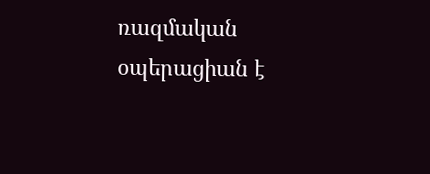ռազմական օպերացիան է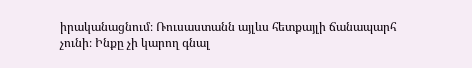իրականացնում։ Ռուսաստանն այլևս հետքայլի ճանապարհ չունի։ Ինքը չի կարող գնալ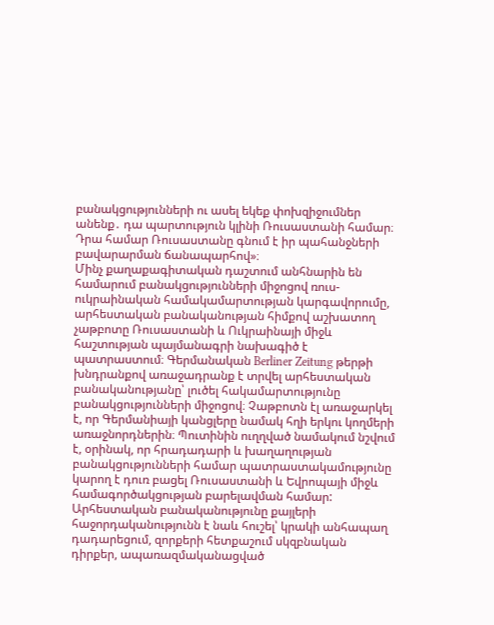բանակցությունների ու ասել եկեք փոխզիջումներ անենք․ դա պարտություն կլինի Ռուսաստանի համար։ Դրա համար Ռուսաստանը գնում է իր պահանջների բավարարման ճանապարհով»։
Մինչ քաղաքագիտական դաշտում անհնարին են համարում բանակցությունների միջոցով ռուս-ուկրաինական համակամարտության կարգավորումը, արհեստական բանականության հիմքով աշխատող չաթբոտը Ռուսաստանի և Ուկրաինայի միջև հաշտության պայմանագրի նախագիծ է պատրաստում։ Գերմանական Berliner Zeitung թերթի խնդրանքով առաջադրանք է տրվել արհեստական բանականությանը՝ լուծել հակամարտությունը բանակցությունների միջոցով։ Չաթբոտն էլ առաջարկել է, որ Գերմանիայի կանցլերը նամակ հղի երկու կողմերի առաջնորդներին։ Պուտինին ուղղված նամակում նշվում է, օրինակ, որ հրադադարի և խաղաղության բանակցությունների համար պատրաստակամությունը կարող է դուռ բացել Ռուսաստանի և Եվրոպայի միջև համագործակցության բարելավման համար:
Արհեստական բանականությունը քայլերի հաջորդականությունն է նաև հուշել՝ կրակի անհապաղ դադարեցում, զորքերի հետքաշում սկզբնական դիրքեր, ապառազմականացված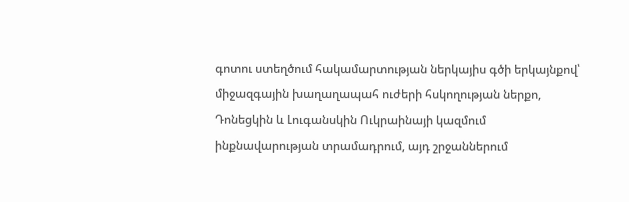գոտու ստեղծում հակամարտության ներկայիս գծի երկայնքով՝ միջազգային խաղաղապահ ուժերի հսկողության ներքո, Դոնեցկին և Լուգանսկին Ուկրաինայի կազմում ինքնավարության տրամադրում, այդ շրջաններում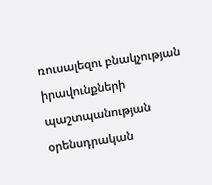ռուսալեզու բնակչության իրավունքների պաշտպանության օրենսդրական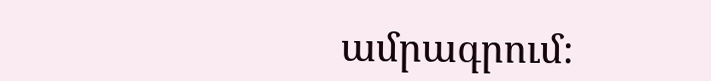ամրագրում։